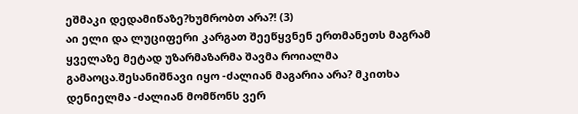ეშმაკი დედამიწაზე?ხუმრობთ არა?! (3)
აი ელი და ლუციფერი კარგათ შეეწყვნენ ერთმანეთს მაგრამ ყველაზე მეტად უზარმაზარმა შავმა როიალმა გამაოცა.შესანიშნავი იყო -ძალიან მაგარია არა? მკითხა დენიელმა -ძალიან მომწონს ვერ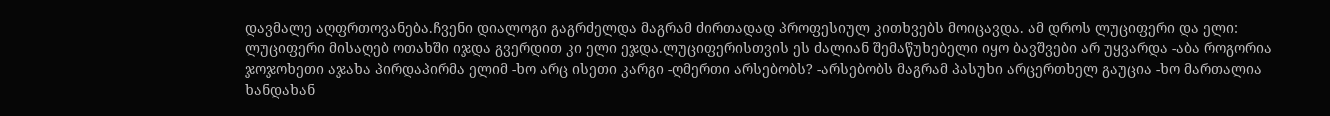დავმალე აღფრთოვანება.ჩვენი დიალოგი გაგრძელდა მაგრამ ძირთადად პროფესიულ კითხვებს მოიცავდა. ამ დროს ლუციფერი და ელი: ლუციფერი მისაღებ ოთახში იჯდა გვერდით კი ელი ეჯდა.ლუციფერისთვის ეს ძალიან შემაწუხებელი იყო ბავშვები არ უყვარდა -აბა როგორია ჯოჯოხეთი აჯახა პირდაპირმა ელიმ -ხო არც ისეთი კარგი -ღმერთი არსებობს? -არსებობს მაგრამ პასუხი არცერთხელ გაუცია -ხო მართალია ხანდახან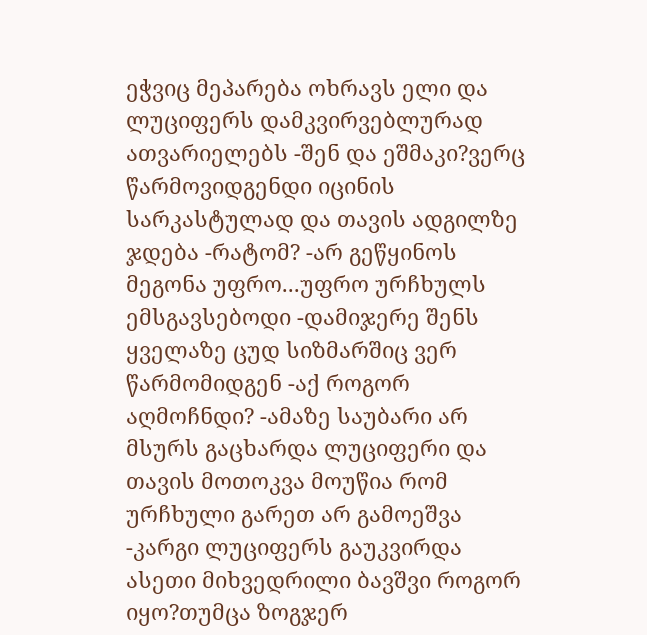ეჭვიც მეპარება ოხრავს ელი და ლუციფერს დამკვირვებლურად ათვარიელებს -შენ და ეშმაკი?ვერც წარმოვიდგენდი იცინის სარკასტულად და თავის ადგილზე ჯდება -რატომ? -არ გეწყინოს მეგონა უფრო...უფრო ურჩხულს ემსგავსებოდი -დამიჯერე შენს ყველაზე ცუდ სიზმარშიც ვერ წარმომიდგენ -აქ როგორ აღმოჩნდი? -ამაზე საუბარი არ მსურს გაცხარდა ლუციფერი და თავის მოთოკვა მოუწია რომ ურჩხული გარეთ არ გამოეშვა -კარგი ლუციფერს გაუკვირდა ასეთი მიხვედრილი ბავშვი როგორ იყო?თუმცა ზოგჯერ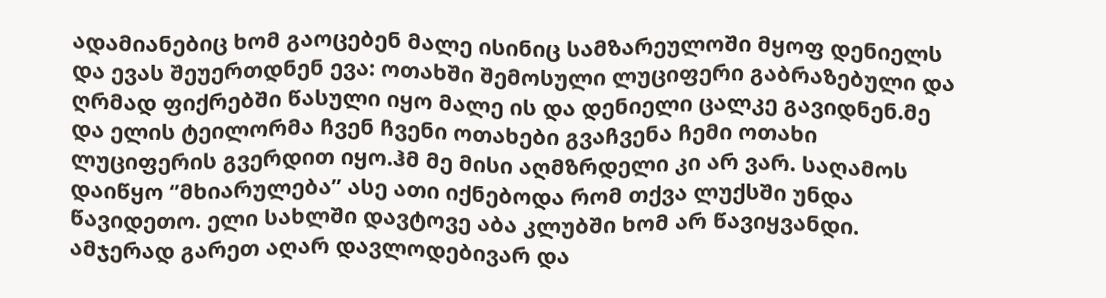ადამიანებიც ხომ გაოცებენ მალე ისინიც სამზარეულოში მყოფ დენიელს და ევას შეუერთდნენ ევა: ოთახში შემოსული ლუციფერი გაბრაზებული და ღრმად ფიქრებში წასული იყო მალე ის და დენიელი ცალკე გავიდნენ.მე და ელის ტეილორმა ჩვენ ჩვენი ოთახები გვაჩვენა ჩემი ოთახი ლუციფერის გვერდით იყო.ჰმ მე მისი აღმზრდელი კი არ ვარ. საღამოს დაიწყო ‘’მხიარულება’’ ასე ათი იქნებოდა რომ თქვა ლუქსში უნდა წავიდეთო. ელი სახლში დავტოვე აბა კლუბში ხომ არ წავიყვანდი. ამჯერად გარეთ აღარ დავლოდებივარ და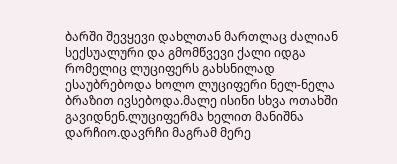ბარში შევყევი დახლთან მართლაც ძალიან სექსუალური და გმომწვევი ქალი იდგა რომელიც ლუციფერს გახსნილად ესაუბრებოდა ხოლო ლუციფერი ნელ-ნელა ბრაზით ივსებოდა.მალე ისინი სხვა ოთახში გავიდნენ.ლუციფერმა ხელით მანიშნა დარჩიო.დავრჩი მაგრამ მერე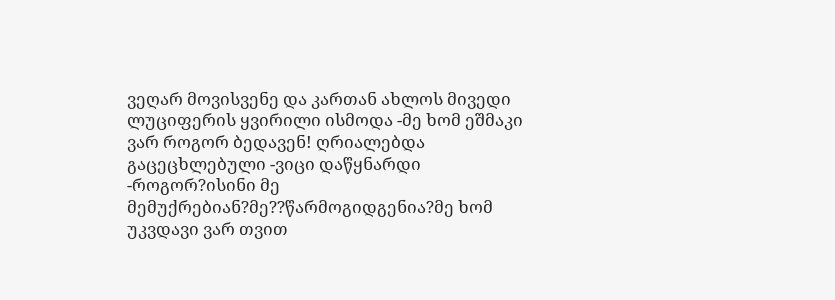ვეღარ მოვისვენე და კართან ახლოს მივედი ლუციფერის ყვირილი ისმოდა -მე ხომ ეშმაკი ვარ როგორ ბედავენ! ღრიალებდა გაცეცხლებული -ვიცი დაწყნარდი -როგორ?ისინი მე მემუქრებიან?მე??წარმოგიდგენია?მე ხომ უკვდავი ვარ თვით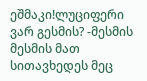ეშმაკი!ლუციფერი ვარ გესმის? -მესმის მესმის მათ სითავხედეს მეც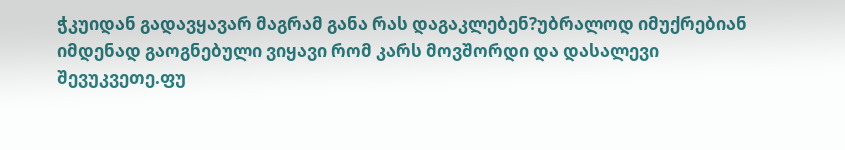ჭკუიდან გადავყავარ მაგრამ განა რას დაგაკლებენ?უბრალოდ იმუქრებიან იმდენად გაოგნებული ვიყავი რომ კარს მოვშორდი და დასალევი შევუკვეთე.ფუ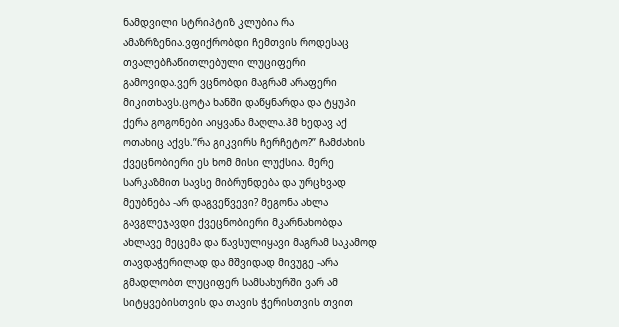ნამდვილი სტრიპტიზ კლუბია რა ამაზრზენია.ვფიქრობდი ჩემთვის როდესაც თვალებჩაწითლებული ლუციფერი გამოვიდა.ვერ ვცნობდი მაგრამ არაფერი მიკითხავს.ცოტა ხანში დაწყნარდა და ტყუპი ქერა გოგონები აიყვანა მაღლა.ჰმ ხედავ აქ ოთახიც აქვს.’’რა გიკვირს ჩერჩეტო?’’ ჩამძახის ქვეცნობიერი ეს ხომ მისი ლუქსია. მერე სარკაზმით სავსე მიბრუნდება და ურცხვად მეუბნება -არ დაგვეწვევი? მეგონა ახლა გავგლეჯავდი ქვეცნობიერი მკარნახობდა ახლავე მეცემა და წავსულიყავი მაგრამ საკამოდ თავდაჭერილად და მშვიდად მივუგე -არა გმადლობთ ლუციფერ სამსახურში ვარ ამ სიტყვებისთვის და თავის ჭერისთვის თვით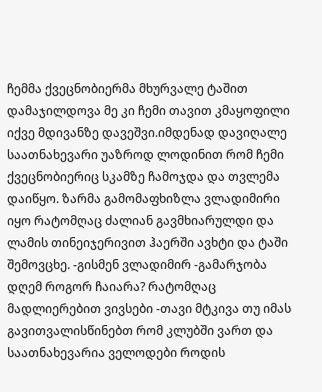ჩემმა ქვეცნობიერმა მხურვალე ტაშით დამაჯილდოვა მე კი ჩემი თავით კმაყოფილი იქვე მდივანზე დავეშვი.იმდენად დავიღალე საათნახევარი უაზროდ ლოდინით რომ ჩემი ქვეცნობიერიც სკამზე ჩამოჯდა და თვლემა დაიწყო. ზარმა გამომაფხიზლა ვლადიმირი იყო რატომღაც ძალიან გავმხიარულდი და ლამის თინეიჯერივით ჰაერში ავხტი და ტაში შემოვცხე. -გისმენ ვლადიმირ -გამარჯობა დღემ როგორ ჩაიარა? რატომღაც მადლიერებით ვივსები -თავი მტკივა თუ იმას გავითვალისწინებთ რომ კლუბში ვართ და საათნახევარია ველოდები როდის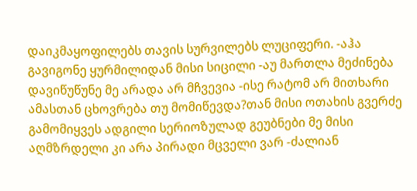დაიკმაყოფილებს თავის სურვილებს ლუციფერი. -აჰა გავიგონე ყურმილიდან მისი სიცილი -აუ მართლა მეძინება დავიწუწუნე მე არადა არ მჩვევია -ისე რატომ არ მითხარი ამასთან ცხოვრება თუ მომიწევდა?თან მისი ოთახის გვერძე გამომიყვეს ადგილი სერიოზულად გეუბნები მე მისი აღმზრდელი კი არა პირადი მცველი ვარ -ძალიან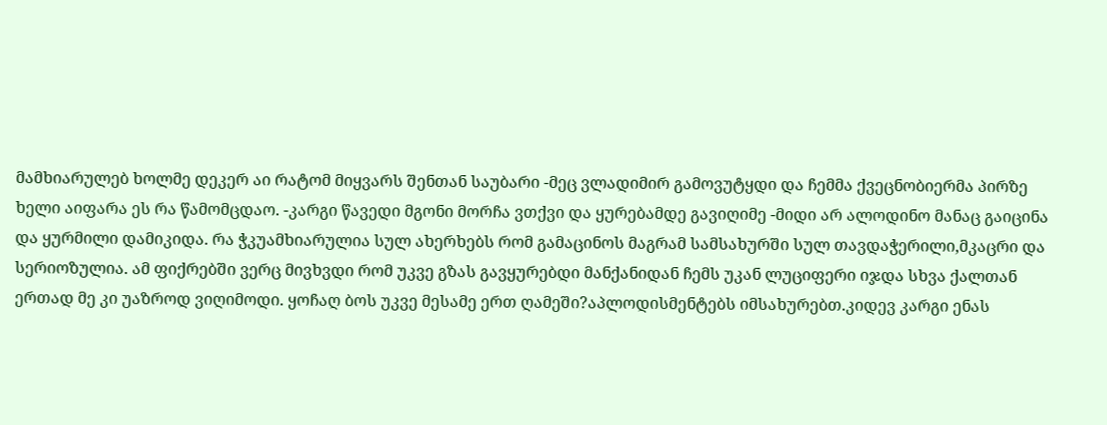მამხიარულებ ხოლმე დეკერ აი რატომ მიყვარს შენთან საუბარი -მეც ვლადიმირ გამოვუტყდი და ჩემმა ქვეცნობიერმა პირზე ხელი აიფარა ეს რა წამომცდაო. -კარგი წავედი მგონი მორჩა ვთქვი და ყურებამდე გავიღიმე -მიდი არ ალოდინო მანაც გაიცინა და ყურმილი დამიკიდა. რა ჭკუამხიარულია სულ ახერხებს რომ გამაცინოს მაგრამ სამსახურში სულ თავდაჭერილი,მკაცრი და სერიოზულია. ამ ფიქრებში ვერც მივხვდი რომ უკვე გზას გავყურებდი მანქანიდან ჩემს უკან ლუციფერი იჯდა სხვა ქალთან ერთად მე კი უაზროდ ვიღიმოდი. ყოჩაღ ბოს უკვე მესამე ერთ ღამეში?აპლოდისმენტებს იმსახურებთ.კიდევ კარგი ენას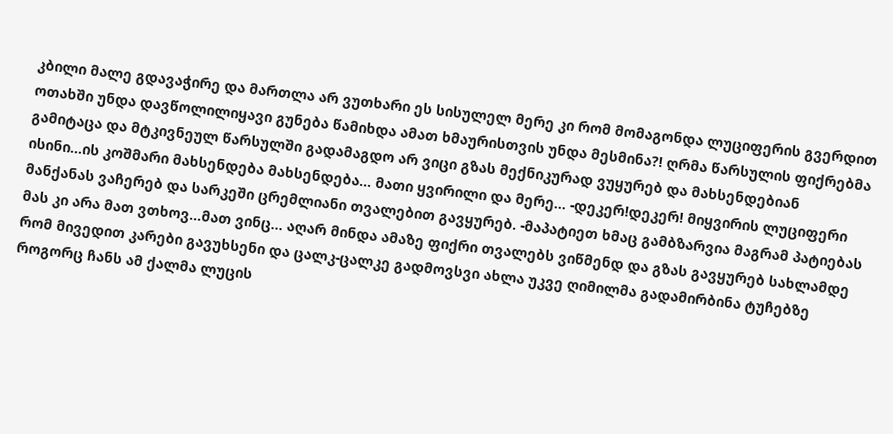კბილი მალე გდავაჭირე და მართლა არ ვუთხარი ეს სისულელ მერე კი რომ მომაგონდა ლუციფერის გვერდით ოთახში უნდა დავწოლილიყავი გუნება წამიხდა ამათ ხმაურისთვის უნდა მესმინა?! ღრმა წარსულის ფიქრებმა გამიტაცა და მტკივნეულ წარსულში გადამაგდო არ ვიცი გზას მექნიკურად ვუყურებ და მახსენდებიან ისინი...ის კოშმარი მახსენდება მახსენდება... მათი ყვირილი და მერე... -დეკერ!დეკერ! მიყვირის ლუციფერი მანქანას ვაჩერებ და სარკეში ცრემლიანი თვალებით გავყურებ. -მაპატიეთ ხმაც გამბზარვია მაგრამ პატიებას მას კი არა მათ ვთხოვ...მათ ვინც... აღარ მინდა ამაზე ფიქრი თვალებს ვიწმენდ და გზას გავყურებ სახლამდე რომ მივედით კარები გავუხსენი და ცალკ-ცალკე გადმოვსვი ახლა უკვე ღიმილმა გადამირბინა ტუჩებზე როგორც ჩანს ამ ქალმა ლუცის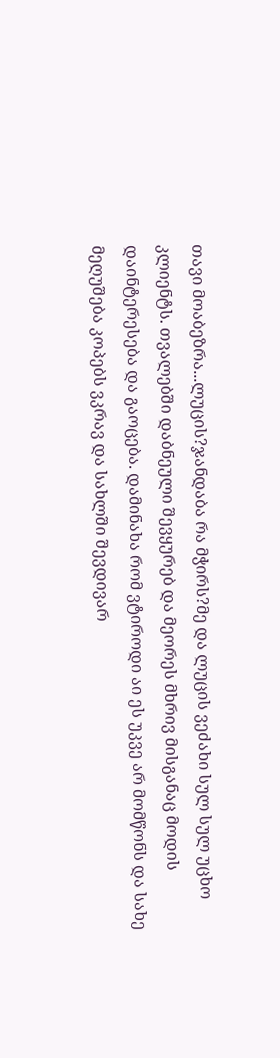თავი მოაბეზრა...ლუცის?ჯანდაბა რა მჭირს?მე და ლუცის ვეძახი სულ სულ უცხო კლიენტს. თვალებში დაბნეული შევყურებ და მეორეს მხრივ მისგანაც მოდის დაინტერესება და გაოცება. დამინახა რომ ვტიროდი აი ეს უკვე არ მომწონს და სახე მეღუშება კოპებს ვკრავ და სახლში შევდივარ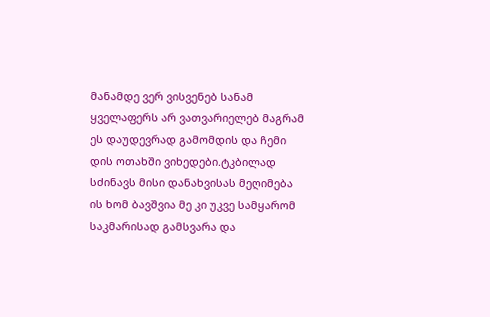მანამდე ვერ ვისვენებ სანამ ყველაფერს არ ვათვარიელებ მაგრამ ეს დაუდევრად გამომდის და ჩემი დის ოთახში ვიხედები.ტკბილად სძინავს მისი დანახვისას მეღიმება ის ხომ ბავშვია მე კი უკვე სამყარომ საკმარისად გამსვარა და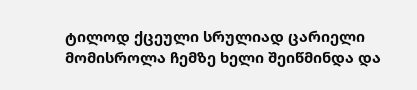ტილოდ ქცეული სრულიად ცარიელი მომისროლა ჩემზე ხელი შეიწმინდა და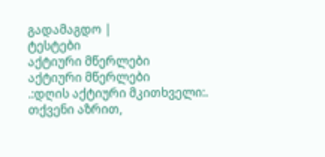გადამაგდო |
ტესტები
აქტიური მწერლები
აქტიური მწერლები
.:დღის აქტიური მკითხველი:.
თქვენი აზრით,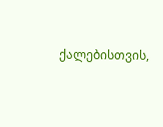ქალებისთვის,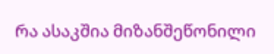რა ასაკშია მიზანშეწონილი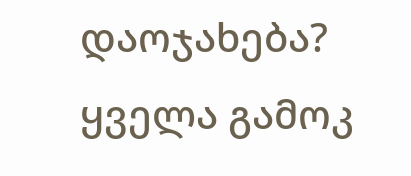დაოჯახება?
ყველა გამოკ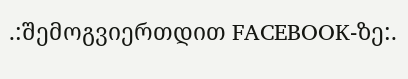.:შემოგვიერთდით FACEBOOK-ზე:.